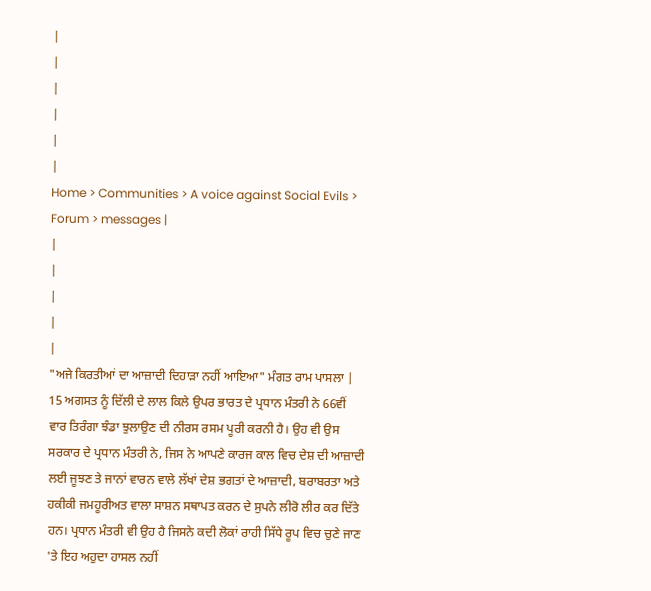|
|
|
|
|
|
Home > Communities > A voice against Social Evils > Forum > messages |
|
|
|
|
|
"ਅਜੇ ਕਿਰਤੀਆਂ ਦਾ ਆਜ਼ਾਦੀ ਦਿਹਾੜਾ ਨਹੀਂ ਆਇਆ" ਮੰਗਤ ਰਾਮ ਪਾਸਲਾ |
15 ਅਗਸਤ ਨੂੰ ਦਿੱਲੀ ਦੇ ਲਾਲ ਕਿਲੇ ਉਪਰ ਭਾਰਤ ਦੇ ਪ੍ਰਧਾਨ ਮੰਤਰੀ ਨੇ 66ਵੀਂ ਵਾਰ ਤਿਰੰਗਾ ਝੰਡਾ ਝੁਲਾਉਣ ਦੀ ਨੀਰਸ ਰਸਮ ਪੂਰੀ ਕਰਨੀ ਹੈ। ਉਹ ਵੀ ਉਸ ਸਰਕਾਰ ਦੇ ਪ੍ਰਧਾਨ ਮੰਤਰੀ ਨੇ, ਜਿਸ ਨੇ ਆਪਣੇ ਕਾਰਜ ਕਾਲ ਵਿਚ ਦੇਸ਼ ਦੀ ਆਜ਼ਾਦੀ ਲਈ ਜੂਝਣ ਤੇ ਜਾਨਾਂ ਵਾਰਨ ਵਾਲੇ ਲੱਖਾਂ ਦੇਸ਼ ਭਗਤਾਂ ਦੇ ਆਜ਼ਾਦੀ, ਬਰਾਬਰਤਾ ਅਤੇ ਹਕੀਕੀ ਜਮਹੂਰੀਅਤ ਵਾਲਾ ਸਾਸ਼ਨ ਸਥਾਪਤ ਕਰਨ ਦੇ ਸੁਪਨੇ ਲੀਰੋ ਲੀਰ ਕਰ ਦਿੱਤੇ ਹਨ। ਪ੍ਰਧਾਨ ਮੰਤਰੀ ਵੀ ਉਹ ਹੈ ਜਿਸਨੇ ਕਦੀ ਲੋਕਾਂ ਰਾਹੀ ਸਿੱਧੇ ਰੂਪ ਵਿਚ ਚੁਣੇ ਜਾਣ 'ਤੇ ਇਹ ਅਹੁਦਾ ਹਾਸਲ ਨਹੀਂ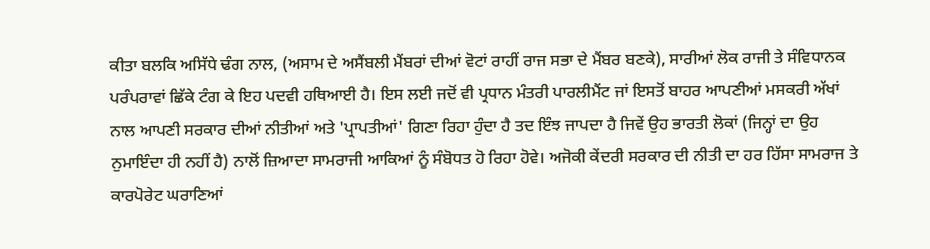ਕੀਤਾ ਬਲਕਿ ਅਸਿੱਧੇ ਢੰਗ ਨਾਲ, (ਅਸਾਮ ਦੇ ਅਸੈਂਬਲੀ ਮੈਂਬਰਾਂ ਦੀਆਂ ਵੋਟਾਂ ਰਾਹੀਂ ਰਾਜ ਸਭਾ ਦੇ ਮੈਂਬਰ ਬਣਕੇ), ਸਾਰੀਆਂ ਲੋਕ ਰਾਜੀ ਤੇ ਸੰਵਿਧਾਨਕ ਪਰੰਪਰਾਵਾਂ ਛਿੱਕੇ ਟੰਗ ਕੇ ਇਹ ਪਦਵੀ ਹਥਿਆਈ ਹੈ। ਇਸ ਲਈ ਜਦੋਂ ਵੀ ਪ੍ਰਧਾਨ ਮੰਤਰੀ ਪਾਰਲੀਮੈਂਟ ਜਾਂ ਇਸਤੋਂ ਬਾਹਰ ਆਪਣੀਆਂ ਮਸਕਰੀ ਅੱਖਾਂ ਨਾਲ ਆਪਣੀ ਸਰਕਾਰ ਦੀਆਂ ਨੀਤੀਆਂ ਅਤੇ 'ਪ੍ਰਾਪਤੀਆਂ' ਗਿਣਾ ਰਿਹਾ ਹੁੰਦਾ ਹੈ ਤਦ ਇੰਝ ਜਾਪਦਾ ਹੈ ਜਿਵੇਂ ਉਹ ਭਾਰਤੀ ਲੋਕਾਂ (ਜਿਨ੍ਹਾਂ ਦਾ ਉਹ ਨੁਮਾਇੰਦਾ ਹੀ ਨਹੀਂ ਹੈ) ਨਾਲੋਂ ਜ਼ਿਆਦਾ ਸਾਮਰਾਜੀ ਆਕਿਆਂ ਨੂੰ ਸੰਬੋਧਤ ਹੋ ਰਿਹਾ ਹੋਵੇ। ਅਜੋਕੀ ਕੇਂਦਰੀ ਸਰਕਾਰ ਦੀ ਨੀਤੀ ਦਾ ਹਰ ਹਿੱਸਾ ਸਾਮਰਾਜ ਤੇ ਕਾਰਪੋਰੇਟ ਘਰਾਣਿਆਂ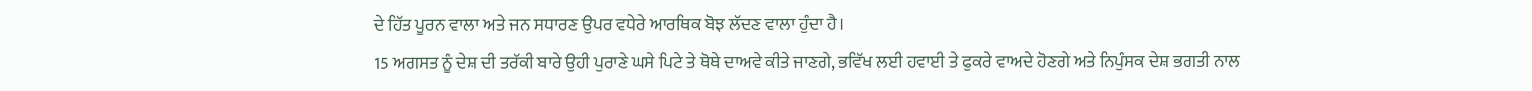ਦੇ ਹਿੱਤ ਪੂਰਨ ਵਾਲਾ ਅਤੇ ਜਨ ਸਧਾਰਣ ਉਪਰ ਵਧੇਰੇ ਆਰਥਿਕ ਬੋਝ ਲੱਦਣ ਵਾਲਾ ਹੁੰਦਾ ਹੈ।
15 ਅਗਸਤ ਨੂੰ ਦੇਸ਼ ਦੀ ਤਰੱਕੀ ਬਾਰੇ ਉਹੀ ਪੁਰਾਣੇ ਘਸੇ ਪਿਟੇ ਤੇ ਥੋਥੇ ਦਾਅਵੇ ਕੀਤੇ ਜਾਣਗੇ, ਭਵਿੱਖ ਲਈ ਹਵਾਈ ਤੇ ਫੁਕਰੇ ਵਾਅਦੇ ਹੋਣਗੇ ਅਤੇ ਨਿਪੁੰਸਕ ਦੇਸ਼ ਭਗਤੀ ਨਾਲ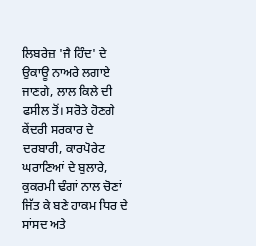ਲਿਬਰੇਜ਼ 'ਜੈ ਹਿੰਦ' ਦੇ ਉਕਾਊ ਨਾਅਰੇ ਲਗਾਏ ਜਾਣਗੇ, ਲਾਲ ਕਿਲੇ ਦੀ ਫਸੀਲ ਤੋਂ। ਸਰੋਤੇ ਹੋਣਗੇ ਕੇਂਦਰੀ ਸਰਕਾਰ ਦੇ ਦਰਬਾਰੀ, ਕਾਰਪੋਰੇਟ ਘਰਾਣਿਆਂ ਦੇ ਬੁਲਾਰੇ, ਕੁਕਰਮੀ ਢੰਗਾਂ ਨਾਲ ਚੋਣਾਂ ਜਿੱਤ ਕੇ ਬਣੇ ਹਾਕਮ ਧਿਰ ਦੇ ਸਾਂਸਦ ਅਤੇ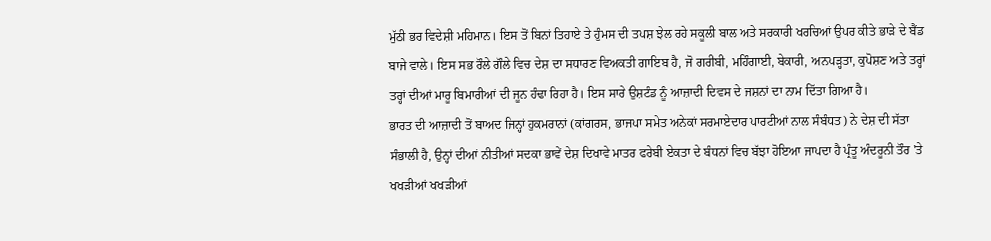ਮੁੱਠੀ ਭਰ ਵਿਦੇਸ਼ੀ ਮਹਿਮਾਨ। ਇਸ ਤੋਂ ਬਿਨਾਂ ਤਿਹਾਏ ਤੇ ਹੁੰਮਸ ਦੀ ਤਪਸ਼ ਝੇਲ ਰਹੇ ਸਕੂਲੀ ਬਾਲ ਅਤੇ ਸਰਕਾਰੀ ਖਰਚਿਆਂ ਉਪਰ ਕੀਤੇ ਭਾੜੇ ਦੇ ਬੈਂਡ ਬਾਜੇ ਵਾਲੇ। ਇਸ ਸਭ ਰੌਲੇ ਗੌਲੇ ਵਿਚ ਦੇਸ਼ ਦਾ ਸਧਾਰਣ ਵਿਅਕਤੀ ਗਾਇਬ ਹੈ, ਜੋ ਗਰੀਬੀ, ਮਹਿੰਗਾਈ, ਬੇਕਾਰੀ, ਅਨਪੜ੍ਹਤਾ, ਕੁਪੋਸ਼ਣ ਅਤੇ ਤਰ੍ਹਾਂ ਤਰ੍ਹਾਂ ਦੀਆਂ ਮਾਰੂ ਬਿਮਾਰੀਆਂ ਦੀ ਜੂਨ ਹੰਢਾ ਰਿਹਾ ਹੈ। ਇਸ ਸਾਰੇ ਉਸ਼ਟੰਡ ਨੂੰ ਆਜ਼ਾਦੀ ਦਿਵਸ ਦੇ ਜਸ਼ਨਾਂ ਦਾ ਨਾਮ ਦਿੱਤਾ ਗਿਆ ਹੈ।
ਭਾਰਤ ਦੀ ਆਜ਼ਾਦੀ ਤੋਂ ਬਾਅਦ ਜਿਨ੍ਹਾਂ ਹੁਕਮਰਾਨਾਂ (ਕਾਂਗਰਸ, ਭਾਜਪਾ ਸਮੇਤ ਅਨੇਕਾਂ ਸਰਮਾਏਦਾਰ ਪਾਰਟੀਆਂ ਨਾਲ ਸੰਬੰਧਤ) ਨੇ ਦੇਸ਼ ਦੀ ਸੱਤਾ ਸੰਭਾਲੀ ਹੈ, ਉਨ੍ਹਾਂ ਦੀਆਂ ਨੀਤੀਆਂ ਸਦਕਾ ਭਾਵੇਂ ਦੇਸ਼ ਦਿਖਾਵੇ ਮਾਤਰ ਫਰੇਬੀ ਏਕਤਾ ਦੇ ਬੰਧਨਾਂ ਵਿਚ ਬੱਝਾ ਹੋਇਆ ਜਾਪਦਾ ਹੈ ਪ੍ਰੰਤੂ ਅੰਦਰੂਨੀ ਤੌਰ 'ਤੇ ਖਖੜੀਆਂ ਖਖੜੀਆਂ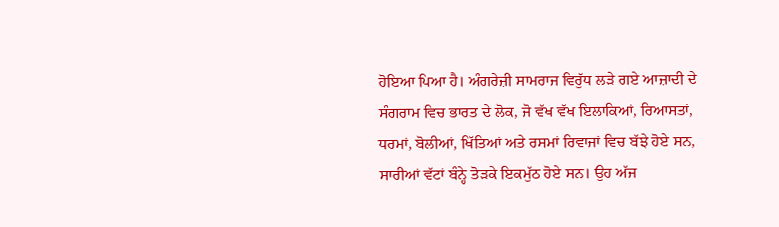ਹੋਇਆ ਪਿਆ ਹੈ। ਅੰਗਰੇਜ਼ੀ ਸਾਮਰਾਜ ਵਿਰੁੱਧ ਲੜੇ ਗਏ ਆਜ਼ਾਦੀ ਦੇ ਸੰਗਰਾਮ ਵਿਚ ਭਾਰਤ ਦੇ ਲੋਕ, ਜੋ ਵੱਖ ਵੱਖ ਇਲਾਕਿਆਂ, ਰਿਆਸਤਾਂ, ਧਰਮਾਂ, ਬੋਲੀਆਂ, ਖਿੱਤਿਆਂ ਅਤੇ ਰਸਮਾਂ ਰਿਵਾਜਾਂ ਵਿਚ ਬੱਝੇ ਹੋਏ ਸਨ, ਸਾਰੀਆਂ ਵੱਟਾਂ ਬੰਨ੍ਹੇ ਤੋੜਕੇ ਇਕਮੁੱਠ ਹੋਏ ਸਨ। ਉਹ ਅੱਜ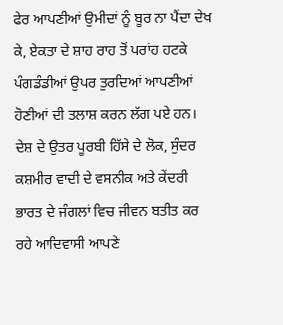ਫੇਰ ਆਪਣੀਆਂ ਉਮੀਦਾਂ ਨੂੰ ਬੂਰ ਨਾ ਪੈਂਦਾ ਦੇਖ ਕੇ, ਏਕਤਾ ਦੇ ਸ਼ਾਹ ਰਾਹ ਤੋਂ ਪਰਾਂਹ ਹਟਕੇ ਪੰਗਡੰਡੀਆਂ ਉਪਰ ਤੁਰਦਿਆਂ ਆਪਣੀਆਂ ਹੋਣੀਆਂ ਦੀ ਤਲਾਸ਼ ਕਰਨ ਲੱਗ ਪਏ ਹਨ। ਦੇਸ਼ ਦੇ ਉਤਰ ਪੂਰਬੀ ਹਿੱਸੇ ਦੇ ਲੋਕ, ਸੁੰਦਰ ਕਸ਼ਮੀਰ ਵਾਦੀ ਦੇ ਵਸਨੀਕ ਅਤੇ ਕੇਂਦਰੀ ਭਾਰਤ ਦੇ ਜੰਗਲਾਂ ਵਿਚ ਜੀਵਨ ਬਤੀਤ ਕਰ ਰਹੇ ਆਦਿਵਾਸੀ ਆਪਣੇ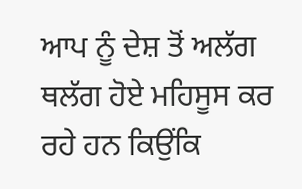ਆਪ ਨੂੰ ਦੇਸ਼ ਤੋਂ ਅਲੱਗ ਥਲੱਗ ਹੋਏ ਮਹਿਸੂਸ ਕਰ ਰਹੇ ਹਨ ਕਿਉਂਕਿ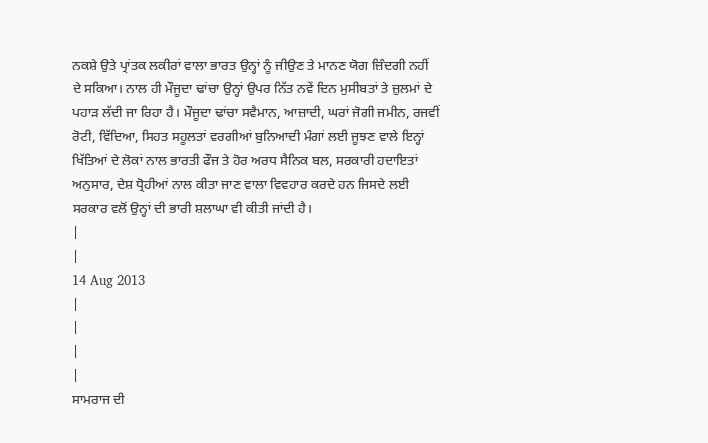ਨਕਸ਼ੇ ਉਤੇ ਪ੍ਰਾਂਤਕ ਲਕੀਰਾਂ ਵਾਲਾ ਭਾਰਤ ਉਨ੍ਹਾਂ ਨੂੰ ਜੀਉਣ ਤੇ ਮਾਨਣ ਯੋਗ ਜ਼ਿੰਦਗੀ ਨਹੀਂ ਦੇ ਸਕਿਆ। ਨਾਲ ਹੀ ਮੌਜੂਦਾ ਢਾਂਚਾ ਉਨ੍ਹਾਂ ਉਪਰ ਨਿੱਤ ਨਵੇਂ ਦਿਨ ਮੁਸੀਬਤਾਂ ਤੇ ਜ਼ੁਲਮਾਂ ਦੇ ਪਹਾੜ ਲੱਦੀ ਜਾ ਰਿਹਾ ਹੈ। ਮੌਜੂਦਾ ਢਾਂਚਾ ਸਵੈਮਾਨ, ਆਜ਼ਾਦੀ, ਘਰਾਂ ਜੋਗੀ ਜਮੀਨ, ਰਜਵੀਂ ਰੋਟੀ, ਵਿੱਦਿਆ, ਸਿਹਤ ਸਹੂਲਤਾਂ ਵਰਗੀਆਂ ਬੁਨਿਆਦੀ ਮੰਗਾਂ ਲਈ ਜੂਝਣ ਵਾਲੇ ਇਨ੍ਹਾਂ ਖਿੱਤਿਆਂ ਦੇ ਲੋਕਾਂ ਨਾਲ ਭਾਰਤੀ ਫੌਜ ਤੇ ਹੋਰ ਅਰਧ ਸੈਨਿਕ ਬਲ, ਸਰਕਾਰੀ ਹਦਾਇਤਾਂ ਅਨੁਸਾਰ, ਦੇਸ਼ ਧ੍ਰੋਹੀਆਂ ਨਾਲ ਕੀਤਾ ਜਾਣ ਵਾਲਾ ਵਿਵਹਾਰ ਕਰਦੇ ਹਨ ਜਿਸਦੇ ਲਈ ਸਰਕਾਰ ਵਲੋਂ ਉਨ੍ਹਾਂ ਦੀ ਭਾਰੀ ਸ਼ਲਾਘਾ ਵੀ ਕੀਤੀ ਜਾਂਦੀ ਹੈ।
|
|
14 Aug 2013
|
|
|
|
ਸਾਮਰਾਜ ਦੀ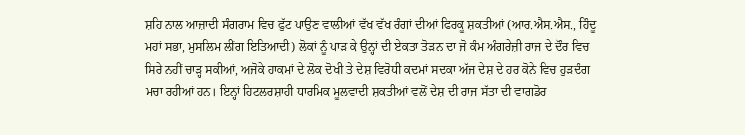ਸ਼ਹਿ ਨਾਲ ਆਜ਼ਾਦੀ ਸੰਗਰਾਮ ਵਿਚ ਫੁੱਟ ਪਾਉਣ ਵਾਲੀਆਂ ਵੱਖ ਵੱਖ ਰੰਗਾਂ ਦੀਆਂ ਫਿਰਕੂ ਸ਼ਕਤੀਆਂ (ਆਰ.ਐਸ.ਐਸ., ਹਿੰਦੂ ਮਹਾਂ ਸਭਾ, ਮੁਸਲਿਮ ਲੀਂਗ ਇਤਿਆਦੀ) ਲੋਕਾਂ ਨੂੰ ਪਾੜ ਕੇ ਉਨ੍ਹਾਂ ਦੀ ਏਕਤਾ ਤੋੜਨ ਦਾ ਜੋ ਕੰਮ ਅੰਗਰੇਜ਼ੀ ਰਾਜ ਦੇ ਦੌਰ ਵਿਚ ਸਿਰੇ ਨਹੀਂ ਚਾੜ੍ਹ ਸਕੀਆਂ, ਅਜੋਕੇ ਹਾਕਮਾਂ ਦੇ ਲੋਕ ਦੋਖੀ ਤੇ ਦੇਸ਼ ਵਿਰੋਧੀ ਕਦਮਾਂ ਸਦਕਾ ਅੱਜ ਦੇਸ਼ ਦੇ ਹਰ ਕੋਨੇ ਵਿਚ ਹੁੜਦੰਗ ਮਚਾ ਰਹੀਆਂ ਹਨ। ਇਨ੍ਹਾਂ ਹਿਟਲਰਸ਼ਾਹੀ ਧਾਰਮਿਕ ਮੂਲਵਾਦੀ ਸ਼ਕਤੀਆਂ ਵਲੋਂ ਦੇਸ਼ ਦੀ ਰਾਜ ਸੱਤਾ ਦੀ ਵਾਗਡੋਰ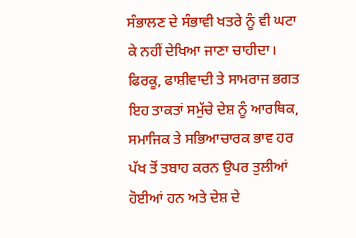ਸੰਭਾਲਣ ਦੇ ਸੰਭਾਵੀ ਖਤਰੇ ਨੂੰ ਵੀ ਘਟਾ ਕੇ ਨਹੀਂ ਦੇਖਿਆ ਜਾਣਾ ਚਾਹੀਦਾ। ਫਿਰਕੂ, ਫਾਸ਼ੀਵਾਦੀ ਤੇ ਸਾਮਰਾਜ ਭਗਤ ਇਹ ਤਾਕਤਾਂ ਸਮੁੱਚੇ ਦੇਸ਼ ਨੂੰ ਆਰਥਿਕ, ਸਮਾਜਿਕ ਤੇ ਸਭਿਆਚਾਰਕ ਭਾਵ ਹਰ ਪੱਖ ਤੋਂ ਤਬਾਹ ਕਰਨ ਉਪਰ ਤੁਲੀਆਂ ਹੋਈਆਂ ਹਨ ਅਤੇ ਦੇਸ਼ ਦੇ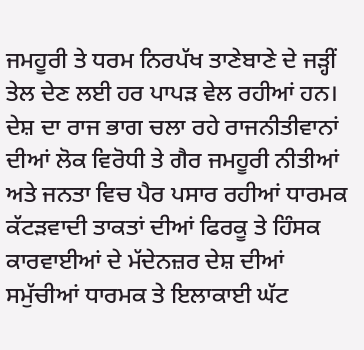ਜਮਹੂਰੀ ਤੇ ਧਰਮ ਨਿਰਪੱਖ ਤਾਣੇਬਾਣੇ ਦੇ ਜੜ੍ਹੀਂ ਤੇਲ ਦੇਣ ਲਈ ਹਰ ਪਾਪੜ ਵੇਲ ਰਹੀਆਂ ਹਨ। ਦੇਸ਼ ਦਾ ਰਾਜ ਭਾਗ ਚਲਾ ਰਹੇ ਰਾਜਨੀਤੀਵਾਨਾਂ ਦੀਆਂ ਲੋਕ ਵਿਰੋਧੀ ਤੇ ਗੈਰ ਜਮਹੂਰੀ ਨੀਤੀਆਂ ਅਤੇ ਜਨਤਾ ਵਿਚ ਪੈਰ ਪਸਾਰ ਰਹੀਆਂ ਧਾਰਮਕ ਕੱਟੜਵਾਦੀ ਤਾਕਤਾਂ ਦੀਆਂ ਫਿਰਕੂ ਤੇ ਹਿੰਸਕ ਕਾਰਵਾਈਆਂ ਦੇ ਮੱਦੇਨਜ਼ਰ ਦੇਸ਼ ਦੀਆਂ ਸਮੁੱਚੀਆਂ ਧਾਰਮਕ ਤੇ ਇਲਾਕਾਈ ਘੱਟ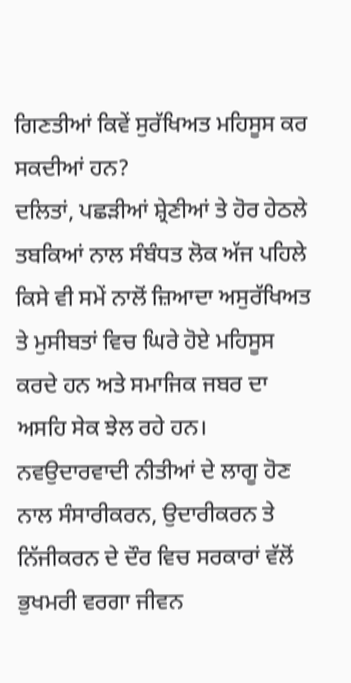ਗਿਣਤੀਆਂ ਕਿਵੇਂ ਸੁਰੱਖਿਅਤ ਮਹਿਸੂਸ ਕਰ ਸਕਦੀਆਂ ਹਨ?
ਦਲਿਤਾਂ, ਪਛੜੀਆਂ ਸ਼੍ਰੇਣੀਆਂ ਤੇ ਹੋਰ ਹੇਠਲੇ ਤਬਕਿਆਂ ਨਾਲ ਸੰਬੰਧਤ ਲੋਕ ਅੱਜ ਪਹਿਲੇ ਕਿਸੇ ਵੀ ਸਮੇਂ ਨਾਲੋਂ ਜ਼ਿਆਦਾ ਅਸੁਰੱਖਿਅਤ ਤੇ ਮੁਸੀਬਤਾਂ ਵਿਚ ਘਿਰੇ ਹੋਏ ਮਹਿਸੂਸ ਕਰਦੇ ਹਨ ਅਤੇ ਸਮਾਜਿਕ ਜਬਰ ਦਾ ਅਸਹਿ ਸੇਕ ਝੇਲ ਰਹੇ ਹਨ। ਨਵਉਦਾਰਵਾਦੀ ਨੀਤੀਆਂ ਦੇ ਲਾਗੂ ਹੋਣ ਨਾਲ ਸੰਸਾਰੀਕਰਨ, ਉਦਾਰੀਕਰਨ ਤੇ ਨਿੱਜੀਕਰਨ ਦੇ ਦੌਰ ਵਿਚ ਸਰਕਾਰਾਂ ਵੱਲੋਂ ਭੁਖਮਰੀ ਵਰਗਾ ਜੀਵਨ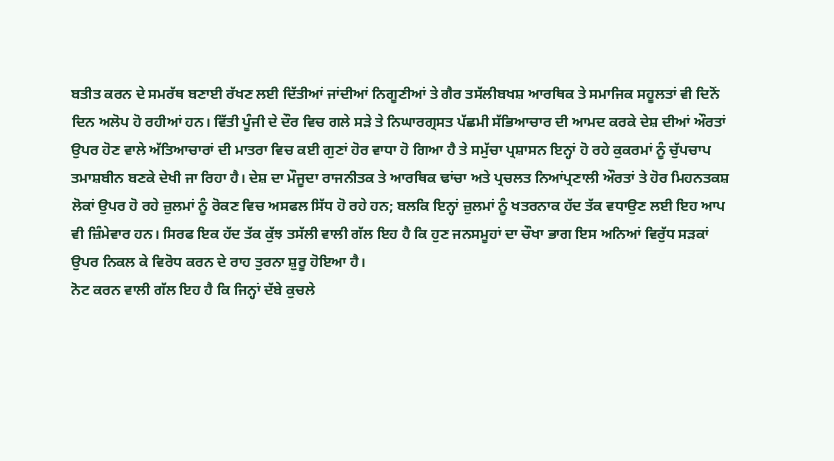ਬਤੀਤ ਕਰਨ ਦੇ ਸਮਰੱਥ ਬਣਾਈ ਰੱਖਣ ਲਈ ਦਿੱਤੀਆਂ ਜਾਂਦੀਆਂ ਨਿਗੂਣੀਆਂ ਤੇ ਗੈਰ ਤਸੱਲੀਬਖਸ਼ ਆਰਥਿਕ ਤੇ ਸਮਾਜਿਕ ਸਹੂਲਤਾਂ ਵੀ ਦਿਨੋਂ ਦਿਨ ਅਲੋਪ ਹੋ ਰਹੀਆਂ ਹਨ। ਵਿੱਤੀ ਪੂੰਜੀ ਦੇ ਦੌਰ ਵਿਚ ਗਲੇ ਸੜੇ ਤੇ ਨਿਘਾਰਗ੍ਰਸਤ ਪੱਛਮੀ ਸੱਭਿਆਚਾਰ ਦੀ ਆਮਦ ਕਰਕੇ ਦੇਸ਼ ਦੀਆਂ ਔਰਤਾਂ ਉਪਰ ਹੋਣ ਵਾਲੇ ਅੱਤਿਆਚਾਰਾਂ ਦੀ ਮਾਤਰਾ ਵਿਚ ਕਈ ਗੁਣਾਂ ਹੋਰ ਵਾਧਾ ਹੋ ਗਿਆ ਹੈ ਤੇ ਸਮੁੱਚਾ ਪ੍ਰਸ਼ਾਸਨ ਇਨ੍ਹਾਂ ਹੋ ਰਹੇ ਕੁਕਰਮਾਂ ਨੂੰ ਚੁੱਪਚਾਪ ਤਮਾਸ਼ਬੀਨ ਬਣਕੇ ਦੇਖੀ ਜਾ ਰਿਹਾ ਹੈ। ਦੇਸ਼ ਦਾ ਮੌਜੂਦਾ ਰਾਜਨੀਤਕ ਤੇ ਆਰਥਿਕ ਢਾਂਚਾ ਅਤੇ ਪ੍ਰਚਲਤ ਨਿਆਂਪ੍ਰਣਾਲੀ ਔਰਤਾਂ ਤੇ ਹੋਰ ਮਿਹਨਤਕਸ਼ ਲੋਕਾਂ ਉਪਰ ਹੋ ਰਹੇ ਜ਼ੁਲਮਾਂ ਨੂੰ ਰੋਕਣ ਵਿਚ ਅਸਫਲ ਸਿੱਧ ਹੋ ਰਹੇ ਹਨ; ਬਲਕਿ ਇਨ੍ਹਾਂ ਜ਼ੁਲਮਾਂ ਨੂੰ ਖਤਰਨਾਕ ਹੱਦ ਤੱਕ ਵਧਾਉਣ ਲਈ ਇਹ ਆਪ ਵੀ ਜ਼ਿੰਮੇਵਾਰ ਹਨ। ਸਿਰਫ ਇਕ ਹੱਦ ਤੱਕ ਕੁੱਝ ਤਸੱਲੀ ਵਾਲੀ ਗੱਲ ਇਹ ਹੈ ਕਿ ਹੁਣ ਜਨਸਮੂਹਾਂ ਦਾ ਚੌਖਾ ਭਾਗ ਇਸ ਅਨਿਆਂ ਵਿਰੁੱਧ ਸੜਕਾਂ ਉਪਰ ਨਿਕਲ ਕੇ ਵਿਰੋਧ ਕਰਨ ਦੇ ਰਾਹ ਤੁਰਨਾ ਸ਼ੁਰੂ ਹੋਇਆ ਹੈ।
ਨੋਟ ਕਰਨ ਵਾਲੀ ਗੱਲ ਇਹ ਹੈ ਕਿ ਜਿਨ੍ਹਾਂ ਦੱਬੇ ਕੁਚਲੇ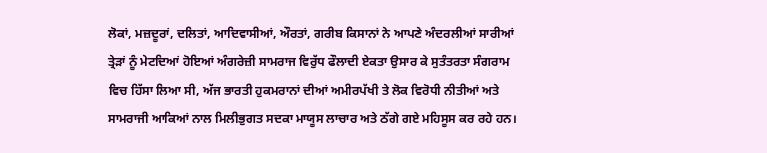ਲੋਕਾਂ, ਮਜ਼ਦੂਰਾਂ, ਦਲਿਤਾਂ, ਆਦਿਵਾਸੀਆਂ, ਔਰਤਾਂ, ਗਰੀਬ ਕਿਸਾਨਾਂ ਨੇ ਆਪਣੇ ਅੰਦਰਲੀਆਂ ਸਾਰੀਆਂ ਤ੍ਰੇੜਾਂ ਨੂੰ ਮੇਟਦਿਆਂ ਹੋਇਆਂ ਅੰਗਰੇਜ਼ੀ ਸਾਮਰਾਜ ਵਿਰੁੱਧ ਫੌਲਾਦੀ ਏਕਤਾ ਉਸਾਰ ਕੇ ਸੁਤੰਤਰਤਾ ਸੰਗਰਾਮ ਵਿਚ ਹਿੱਸਾ ਲਿਆ ਸੀ, ਅੱਜ ਭਾਰਤੀ ਹੁਕਮਰਾਨਾਂ ਦੀਆਂ ਅਮੀਰਪੱਖੀ ਤੇ ਲੋਕ ਵਿਰੋਧੀ ਨੀਤੀਆਂ ਅਤੇ ਸਾਮਰਾਜੀ ਆਕਿਆਂ ਨਾਲ ਮਿਲੀਭੁਗਤ ਸਦਕਾ ਮਾਯੂਸ ਲਾਚਾਰ ਅਤੇ ਠੱਗੇ ਗਏ ਮਹਿਸੂਸ ਕਰ ਰਹੇ ਹਨ।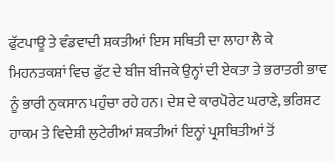ਫੁੱਟਪਾਊ ਤੇ ਵੰਡਵਾਦੀ ਸ਼ਕਤੀਆਂ ਇਸ ਸਥਿਤੀ ਦਾ ਲਾਹਾ ਲੈ ਕੇ ਮਿਹਨਤਕਸ਼ਾਂ ਵਿਚ ਫੁੱਟ ਦੇ ਬੀਜ ਬੀਜਕੇ ਉਨ੍ਹਾਂ ਦੀ ਏਕਤਾ ਤੇ ਭਰਾਤਰੀ ਭਾਵ ਨੂੰ ਭਾਰੀ ਨੁਕਸਾਨ ਪਹੁੰਚਾ ਰਹੇ ਹਨ। ਦੇਸ਼ ਦੇ ਕਾਰਪੋਰੇਟ ਘਰਾਣੇ, ਭਰਿਸ਼ਟ ਹਾਕਮ ਤੇ ਵਿਦੇਸ਼ੀ ਲੁਟੇਰੀਆਂ ਸ਼ਕਤੀਆਂ ਇਨ੍ਹਾਂ ਪ੍ਰਸਥਿਤੀਆਂ ਤੋਂ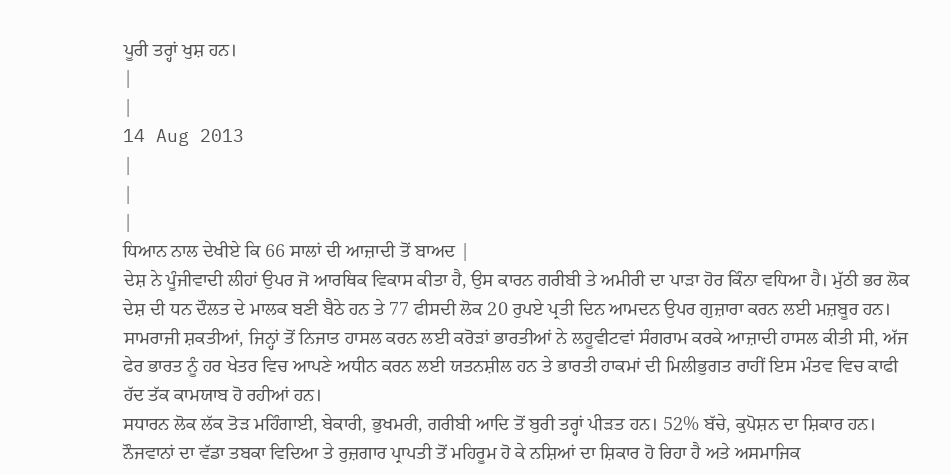ਪੂਰੀ ਤਰ੍ਹਾਂ ਖੁਸ਼ ਹਨ।
|
|
14 Aug 2013
|
|
|
ਧਿਆਨ ਨਾਲ ਦੇਖੀਏ ਕਿ 66 ਸਾਲਾਂ ਦੀ ਆਜ਼ਾਦੀ ਤੋਂ ਬਾਅਦ |
ਦੇਸ਼ ਨੇ ਪੂੰਜੀਵਾਦੀ ਲੀਹਾਂ ਉਪਰ ਜੋ ਆਰਥਿਕ ਵਿਕਾਸ ਕੀਤਾ ਹੈ, ਉਸ ਕਾਰਨ ਗਰੀਬੀ ਤੇ ਅਮੀਰੀ ਦਾ ਪਾੜਾ ਹੋਰ ਕਿੰਨਾ ਵਧਿਆ ਹੈ। ਮੁੱਠੀ ਭਰ ਲੋਕ ਦੇਸ਼ ਦੀ ਧਨ ਦੌਲਤ ਦੇ ਮਾਲਕ ਬਣੀ ਬੈਠੇ ਹਨ ਤੇ 77 ਫੀਸਦੀ ਲੋਕ 20 ਰੁਪਏ ਪ੍ਰਤੀ ਦਿਨ ਆਮਦਨ ਉਪਰ ਗੁਜ਼ਾਰਾ ਕਰਨ ਲਈ ਮਜ਼ਬੂਰ ਹਨ।
ਸਾਮਰਾਜੀ ਸ਼ਕਤੀਆਂ, ਜਿਨ੍ਹਾਂ ਤੋਂ ਨਿਜਾਤ ਹਾਸਲ ਕਰਨ ਲਈ ਕਰੋੜਾਂ ਭਾਰਤੀਆਂ ਨੇ ਲਹੂਵੀਟਵਾਂ ਸੰਗਰਾਮ ਕਰਕੇ ਆਜ਼ਾਦੀ ਹਾਸਲ ਕੀਤੀ ਸੀ, ਅੱਜ ਫੇਰ ਭਾਰਤ ਨੂੰ ਹਰ ਖੇਤਰ ਵਿਚ ਆਪਣੇ ਅਧੀਨ ਕਰਨ ਲਈ ਯਤਨਸ਼ੀਲ ਹਨ ਤੇ ਭਾਰਤੀ ਹਾਕਮਾਂ ਦੀ ਮਿਲੀਭੁਗਤ ਰਾਹੀਂ ਇਸ ਮੰਤਵ ਵਿਚ ਕਾਫੀ ਹੱਦ ਤੱਕ ਕਾਮਯਾਬ ਹੋ ਰਹੀਆਂ ਹਨ।
ਸਧਾਰਨ ਲੋਕ ਲੱਕ ਤੋੜ ਮਹਿੰਗਾਈ, ਬੇਕਾਰੀ, ਭੁਖਮਰੀ, ਗਰੀਬੀ ਆਦਿ ਤੋਂ ਬੁਰੀ ਤਰ੍ਹਾਂ ਪੀੜਤ ਹਨ। 52% ਬੱਚੇ, ਕੁਪੋਸ਼ਨ ਦਾ ਸ਼ਿਕਾਰ ਹਨ।
ਨੌਜਵਾਨਾਂ ਦਾ ਵੱਡਾ ਤਬਕਾ ਵਿਦਿਆ ਤੇ ਰੁਜ਼ਗਾਰ ਪ੍ਰਾਪਤੀ ਤੋਂ ਮਹਿਰੂਮ ਹੋ ਕੇ ਨਸ਼ਿਆਂ ਦਾ ਸ਼ਿਕਾਰ ਹੋ ਰਿਹਾ ਹੈ ਅਤੇ ਅਸਮਾਜਿਕ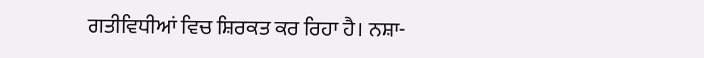ਗਤੀਵਿਧੀਆਂ ਵਿਚ ਸ਼ਿਰਕਤ ਕਰ ਰਿਹਾ ਹੈ। ਨਸ਼ਾ-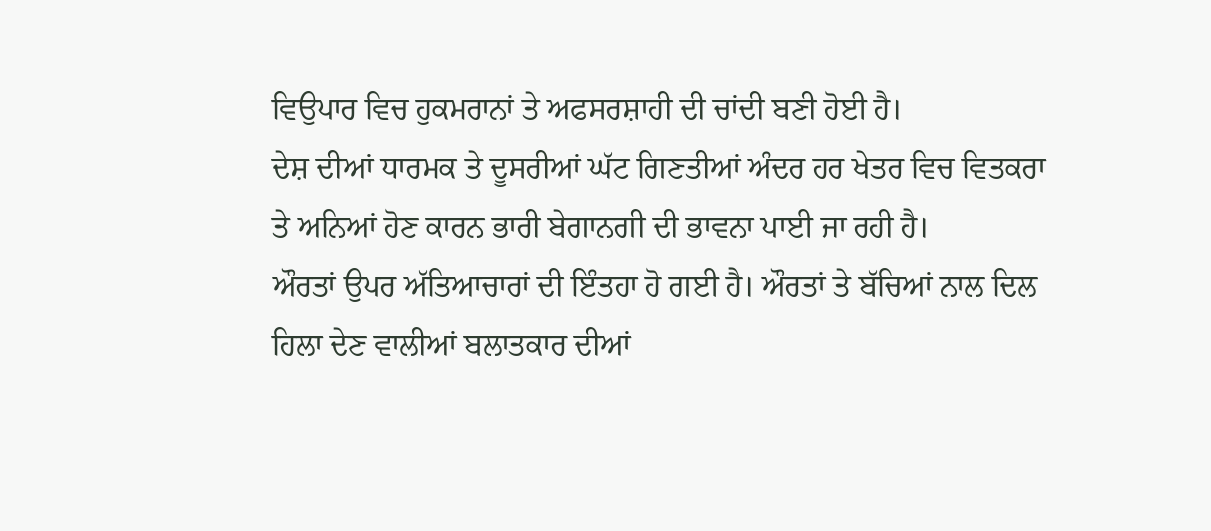ਵਿਉਪਾਰ ਵਿਚ ਹੁਕਮਰਾਨਾਂ ਤੇ ਅਫਸਰਸ਼ਾਹੀ ਦੀ ਚਾਂਦੀ ਬਣੀ ਹੋਈ ਹੈ।
ਦੇਸ਼ ਦੀਆਂ ਧਾਰਮਕ ਤੇ ਦੂਸਰੀਆਂ ਘੱਟ ਗਿਣਤੀਆਂ ਅੰਦਰ ਹਰ ਖੇਤਰ ਵਿਚ ਵਿਤਕਰਾ ਤੇ ਅਨਿਆਂ ਹੋਣ ਕਾਰਨ ਭਾਰੀ ਬੇਗਾਨਗੀ ਦੀ ਭਾਵਨਾ ਪਾਈ ਜਾ ਰਹੀ ਹੈ।
ਔਰਤਾਂ ਉਪਰ ਅੱਤਿਆਚਾਰਾਂ ਦੀ ਇੰਤਹਾ ਹੋ ਗਈ ਹੈ। ਔਰਤਾਂ ਤੇ ਬੱਚਿਆਂ ਨਾਲ ਦਿਲ ਹਿਲਾ ਦੇਣ ਵਾਲੀਆਂ ਬਲਾਤਕਾਰ ਦੀਆਂ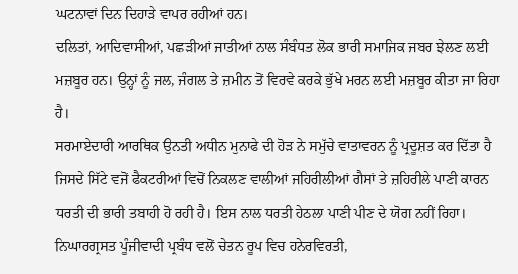ਘਟਨਾਵਾਂ ਦਿਨ ਦਿਹਾੜੇ ਵਾਪਰ ਰਹੀਆਂ ਹਨ।
ਦਲਿਤਾਂ, ਆਦਿਵਾਸੀਆਂ, ਪਛੜੀਆਂ ਜਾਤੀਆਂ ਨਾਲ ਸੰਬੰਧਤ ਲੋਕ ਭਾਰੀ ਸਮਾਜਿਕ ਜਬਰ ਝੇਲਣ ਲਈ ਮਜ਼ਬੂਰ ਹਨ। ਉਨ੍ਹਾਂ ਨੂੰ ਜਲ, ਜੰਗਲ ਤੇ ਜ਼ਮੀਨ ਤੋਂ ਵਿਰਵੇ ਕਰਕੇ ਭੁੱਖੇ ਮਰਨ ਲਈ ਮਜ਼ਬੂਰ ਕੀਤਾ ਜਾ ਰਿਹਾ ਹੈ।
ਸਰਮਾਏਦਾਰੀ ਆਰਥਿਕ ਉਨਤੀ ਅਧੀਨ ਮੁਨਾਫੇ ਦੀ ਹੋੜ ਨੇ ਸਮੁੱਚੇ ਵਾਤਾਵਰਨ ਨੂੰ ਪ੍ਰਦੂਸ਼ਤ ਕਰ ਦਿੱਤਾ ਹੈ ਜਿਸਦੇ ਸਿੱਟੇ ਵਜੋਂ ਫੈਕਟਰੀਆਂ ਵਿਚੋਂ ਨਿਕਲਣ ਵਾਲੀਆਂ ਜਹਿਰੀਲੀਆਂ ਗੈਸਾਂ ਤੇ ਜ਼ਹਿਰੀਲੇ ਪਾਣੀ ਕਾਰਨ ਧਰਤੀ ਦੀ ਭਾਰੀ ਤਬਾਹੀ ਹੋ ਰਹੀ ਹੈ। ਇਸ ਨਾਲ ਧਰਤੀ ਹੇਠਲਾ ਪਾਣੀ ਪੀਣ ਦੇ ਯੋਗ ਨਹੀਂ ਰਿਹਾ।
ਨਿਘਾਰਗ੍ਰਸਤ ਪੂੰਜੀਵਾਦੀ ਪ੍ਰਬੰਧ ਵਲੋਂ ਚੇਤਨ ਰੂਪ ਵਿਚ ਹਨੇਰਵਿਰਤੀ,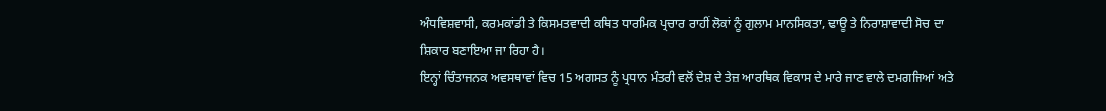ਅੰਧਵਿਸ਼ਵਾਸੀ, ਕਰਮਕਾਂਡੀ ਤੇ ਕਿਸਮਤਵਾਦੀ ਕਥਿਤ ਧਾਰਮਿਕ ਪ੍ਰਚਾਰ ਰਾਹੀਂ ਲੋਕਾਂ ਨੂੰ ਗੁਲਾਮ ਮਾਨਸਿਕਤਾ, ਢਾਊ ਤੇ ਨਿਰਾਸ਼ਾਵਾਦੀ ਸੋਚ ਦਾ ਸ਼ਿਕਾਰ ਬਣਾਇਆ ਜਾ ਰਿਹਾ ਹੈ।
ਇਨ੍ਹਾਂ ਚਿੰਤਾਜਨਕ ਅਵਸਥਾਵਾਂ ਵਿਚ 15 ਅਗਸਤ ਨੂੰ ਪ੍ਰਧਾਨ ਮੰਤਰੀ ਵਲੋਂ ਦੇਸ਼ ਦੇ ਤੇਜ਼ ਆਰਥਿਕ ਵਿਕਾਸ ਦੇ ਮਾਰੇ ਜਾਣ ਵਾਲੇ ਦਮਗਜਿਆਂ ਅਤੇ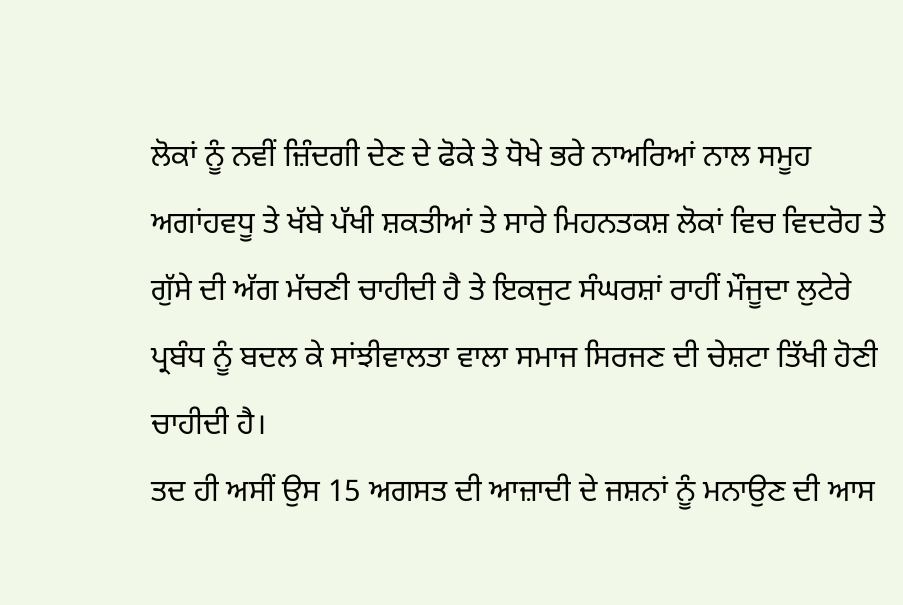ਲੋਕਾਂ ਨੂੰ ਨਵੀਂ ਜ਼ਿੰਦਗੀ ਦੇਣ ਦੇ ਫੋਕੇ ਤੇ ਧੋਖੇ ਭਰੇ ਨਾਅਰਿਆਂ ਨਾਲ ਸਮੂਹ ਅਗਾਂਹਵਧੂ ਤੇ ਖੱਬੇ ਪੱਖੀ ਸ਼ਕਤੀਆਂ ਤੇ ਸਾਰੇ ਮਿਹਨਤਕਸ਼ ਲੋਕਾਂ ਵਿਚ ਵਿਦਰੋਹ ਤੇ ਗੁੱਸੇ ਦੀ ਅੱਗ ਮੱਚਣੀ ਚਾਹੀਦੀ ਹੈ ਤੇ ਇਕਜੁਟ ਸੰਘਰਸ਼ਾਂ ਰਾਹੀਂ ਮੌਜੂਦਾ ਲੁਟੇਰੇ ਪ੍ਰਬੰਧ ਨੂੰ ਬਦਲ ਕੇ ਸਾਂਝੀਵਾਲਤਾ ਵਾਲਾ ਸਮਾਜ ਸਿਰਜਣ ਦੀ ਚੇਸ਼ਟਾ ਤਿੱਖੀ ਹੋਣੀ ਚਾਹੀਦੀ ਹੈ।
ਤਦ ਹੀ ਅਸੀਂ ਉਸ 15 ਅਗਸਤ ਦੀ ਆਜ਼ਾਦੀ ਦੇ ਜਸ਼ਨਾਂ ਨੂੰ ਮਨਾਉਣ ਦੀ ਆਸ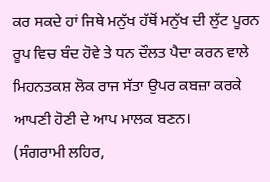ਕਰ ਸਕਦੇ ਹਾਂ ਜਿਥੇ ਮਨੁੱਖ ਹੱਥੋਂ ਮਨੁੱਖ ਦੀ ਲੁੱਟ ਪੂਰਨ ਰੂਪ ਵਿਚ ਬੰਦ ਹੋਵੇ ਤੇ ਧਨ ਦੌਲਤ ਪੈਦਾ ਕਰਨ ਵਾਲੇ ਮਿਹਨਤਕਸ਼ ਲੋਕ ਰਾਜ ਸੱਤਾ ਉਪਰ ਕਬਜ਼ਾ ਕਰਕੇ ਆਪਣੀ ਹੋਣੀ ਦੇ ਆਪ ਮਾਲਕ ਬਣਨ।
(ਸੰਗਰਾਮੀ ਲਹਿਰ,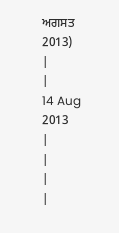ਅਗਸਤ 2013)
|
|
14 Aug 2013
|
|
|
|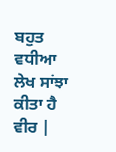ਬਹੁਤ ਵਧੀਆ ਲੇਖ ਸਾਂਝਾ ਕੀਤਾ ਹੈ ਵੀਰ |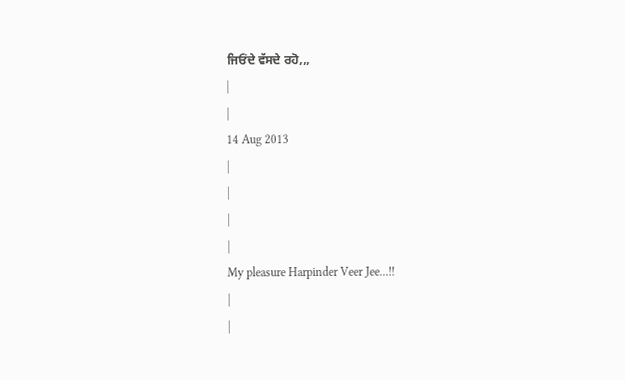ਜਿਓਂਦੇ ਵੱਸਦੇ ਰਹੋ,,,
|
|
14 Aug 2013
|
|
|
|
My pleasure Harpinder Veer Jee...!!
|
|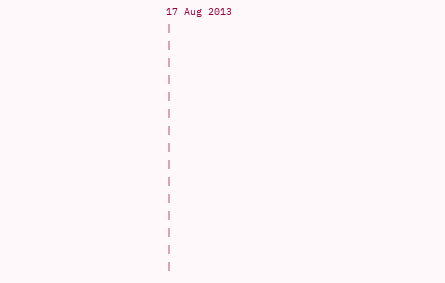17 Aug 2013
|
|
|
|
|
|
|
|
|
|
|
|
|
|
|